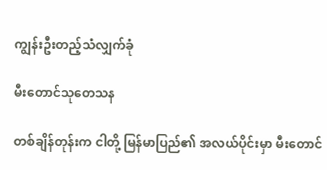ကျွန်းဦးတည့်သံလျှက်ခုံ

မီးတောင်သုတေသန

တစ်ချိန်တုန်းက ငါတို့ မြန်မာပြည်၏ အလယ်ပိုင်းမှာ မီးတောင်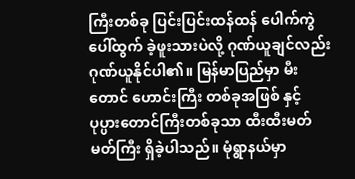ကြီးတစ်ခု ပြင်းပြင်းထန်ထန် ပေါက်ကွဲ ပေါ်ထွက် ခဲ့ဖူးသားပဲလို့ ဂုဏ်ယူချင်လည်း ဂုဏ်ယူနိုင်ပါ၏။ မြန်မာပြည်မှာ မီးတောင် ဟောင်းကြီး တစ်ခုအဖြစ် နှင့် ပုပ္ပားတောင်ကြီးတစ်ခုသာ ထီးထီးမတ်မတ်ကြီး ရှိခဲ့ပါသည်။ မုံရွာနယ်မှာ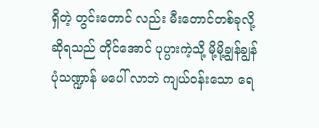ရှိတဲ့ တွင်းတောင် လည်း မီးတောင်တစ်ခုလို့ ဆိုရသည် တိုင်အောင် ပုပ္ပားကဲ့သို့ မို့မို့ချွန်ချွန် ပုံသဏ္ဍာန် မပေါ် လာဘဲ ကျယ်ဝန်းသော ရေ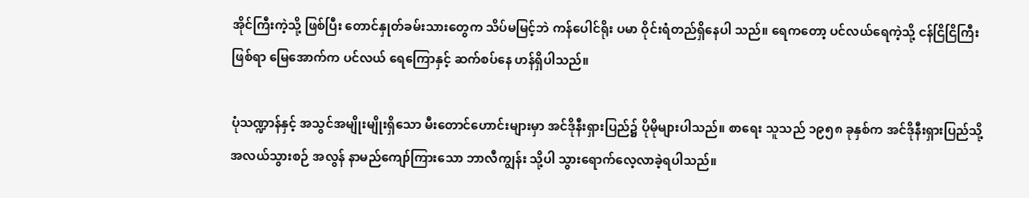အိုင်ကြီးကဲ့သို့ ဖြစ်ပြီး တောင်နှုတ်ခမ်းသားတွေက သိပ်မမြင့်ဘဲ ကန်ပေါင်ရိုး ပမာ ဝိုင်းရံတည်ရှိနေပါ သည်။ ရေကတော့ ပင်လယ်ရေကဲ့သို့ ငန်ငြိငြိကြီးဖြစ်ရာ မြေအောက်က ပင်လယ် ရေကြောနှင့် ဆက်စပ်နေ ဟန်ရှိပါသည်။

ပုံသဏ္ဍာန်နှင့် အသွင်အမျိုးမျိုးရှိသော မီးတောင်ဟောင်းများမှာ အင်ဒိုနီးရှားပြည်၌ ပိုမိုများပါသည်။ စာရေး သူသည် ၁၉၅၈ ခုနှစ်က အင်ဒိုနီးရှားပြည်သို့ အလယ်သွားစဉ် အလွန် နာမည်ကျော်ကြားသော ဘာလီကျွန်း သို့ပါ သွားရောက်လေ့လာခဲ့ရပါသည်။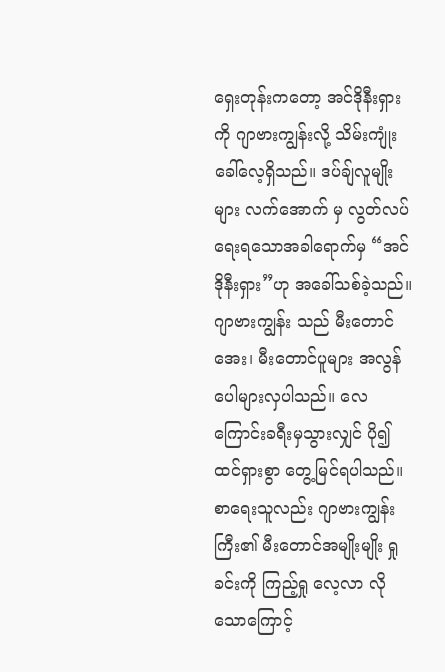ရှေးတုန်းကတော့ အင်ဒိုနီးရှားကို ဂျာဗားကျွန်းလို့ သိမ်းကျုံးခေါ်လေ့ရှိသည်။ ဒပ်ချ်လူမျိုးများ လက်အောက် မှ လွတ်လပ်ရေးရသောအခါရောက်မှ “အင်ဒိုနီးရှား”ဟု အခေါ်သစ်ခဲ့သည်။ ဂျာဗားကျွန်း သည် မီးတောင်အေး၊ မီးတောင်ပူများ အလွန်ပေါများလှပါသည်။ လေကြောင်းခရီးမှသွားလျှင် ပို၍ ထင်ရှားစွာ တွေ့မြင်ရပါသည်။ စာရေးသူလည်း ဂျာဗားကျွန်းကြီး၏ မီးတောင်အမျိုးမျိုး ရှုခင်းကို ကြည့်ရှု လေ့လာ လိုသောကြောင့်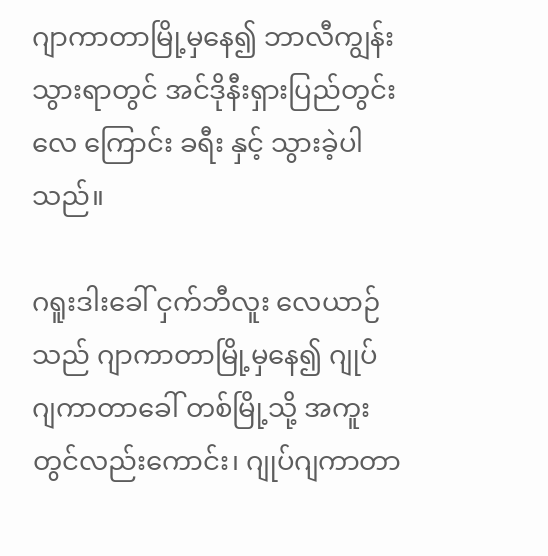ဂျာကာတာမြို့မှနေ၍ ဘာလီကျွန်းသွားရာတွင် အင်ဒိုနီးရှားပြည်တွင်းလေ ကြောင်း ခရီး နှင့် သွားခဲ့ပါသည်။

ဂရူးဒါးခေါ် ငှက်ဘီလူး လေယာဉ်သည် ဂျာကာတာမြို့မှနေ၍ ဂျုပ်ဂျကာတာခေါ် တစ်မြို့သို့ အကူးတွင်လည်းကောင်း၊ ဂျုပ်ဂျကာတာ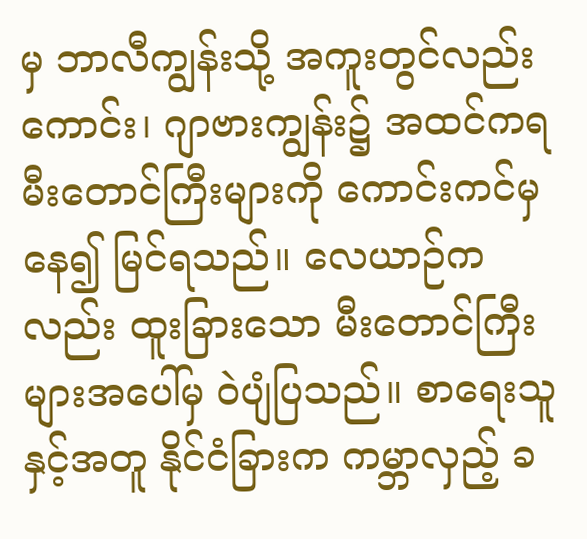မှ ဘာလီကျွန်းသို့ အကူးတွင်လည်းကောင်း၊ ဂျာဗားကျွန်း၌ အထင်ကရမီးတောင်ကြီးများကို ကောင်းကင်မှနေ၍ မြင်ရသည်။ လေယာဉ်ကလည်း ထူးခြားသော မီးတောင်ကြီးများအပေါ်မှ ဝဲပျံပြသည်။ စာရေးသူနှင့်အတူ နိုင်ငံခြားက ကမ္ဘာလှည့် ခ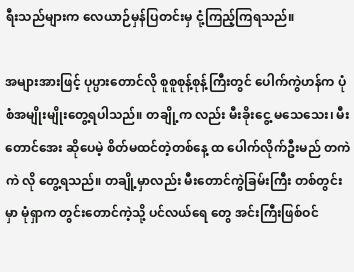ရီးသည်များက လေယာဉ်မှန်ပြတင်းမှ ငုံ့ကြည့်ကြရသည်။

အများအားဖြင့် ပုပ္ပားတောင်လို စူစူစုန့်စုန့်ကြီးတွင် ပေါက်ကွဲဟန်က ပုံစံအမျိုးမျိုးတွေ့ရပါသည်။ တချို့က လည်း မီးခိုးငွေ့ မသေသေး၊ မီးတောင်အေး ဆိုပေမဲ့ စိတ်မထင်တဲ့တစ်နေ့ ထ ပေါက်လိုက်ဦးမည် တကဲကဲ လို တွေ့ရသည်။ တချို့မှာလည်း မီးတောင်ကွဲခြမ်းကြီး တစ်တွင်းမှာ မုံရှာက တွင်းတောင်ကဲ့သို့ ပင်လယ်ရေ တွေ အင်းကြီးဖြစ်ဝင်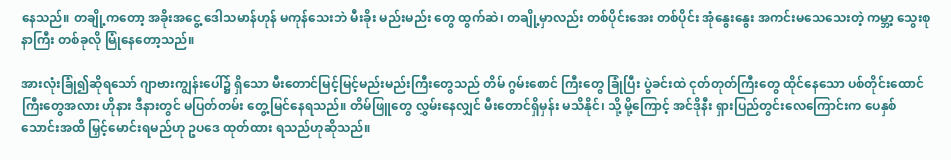နေသည်။ တချို့ကတော့ အခိုးအငွေ့ ဒေါသမာန်ဟုန် မကုန်သေးဘဲ မီးခိုး မည်းမည်း တွေ ထွက်ဆဲ၊ တချို့မှာလည်း တစ်ပိုင်းအေး တစ်ပိုင်း အုံနွေးနွေး အကင်းမသေသေးတဲ့ ကမ္ဘာ့ သွေးစုနာကြီး တစ်ခုလို မြုံနေတော့သည်။

အားလုံးခြုံ၍ဆိုရသော် ဂျာဗားကျွန်းပေါ်၌ ရှိသော မီးတောင်မြင့်မြင့်မည်းမည်းကြီးတွေသည် တိမ် ဂွမ်းစောင် ကြီးတွေ ခြုံပြီး ပွဲခင်းထဲ ငုတ်တုတ်ကြီးတွေ ထိုင်နေသော ပစ်တိုင်းထောင်ကြီးတွေအလား ဟိုနား ဒီနားတွင် မပြတ်တမ်း တွေ့မြင်နေရသည်။ တိမ်ဖြူတွေ လွှမ်းနေလျှင် မီးတောင်ရှိမှန်း မသိနိုင်၊ သို့ မို့ကြောင့် အင်ဒိုနီး ရှားပြည်တွင်းလေကြောင်းက ပေနှစ်သောင်းအထိ မြှင့်မောင်းရမည်ဟု ဥပဒေ ထုတ်ထား ရသည်ဟုဆိုသည်။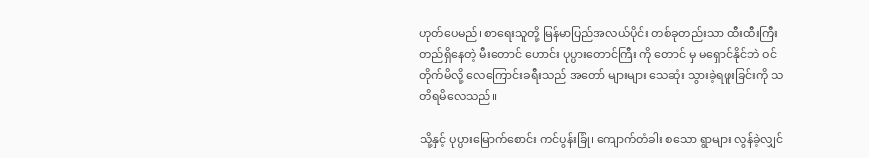ဟုတ်ပေမည်၊ စာရေးသူတို့ မြန်မာပြည်အလယ်ပိုင်း တစ်ခုတည်းသာ ထီးထီးကြီး တည်ရှိနေတဲ့ မီးတောင် ဟောင်း ပုပ္ပားတောင်ကြီး ကို တောင် မှ မရှောင်နိုင်ဘဲ ဝင်တိုက်မိလို့ လေကြောင်းခရီးသည် အတော် များများ သေဆုံး သွားခဲ့ရဖူးခြင်းကို သတိရမိလေသည်။

သို့နှင့် ပုပ္ပားမြောက်စောင်း ကင်ပွန်းခြုံ၊ ကျောက်တံခါး စသော ရွာများ လွန်ခဲ့လျှင်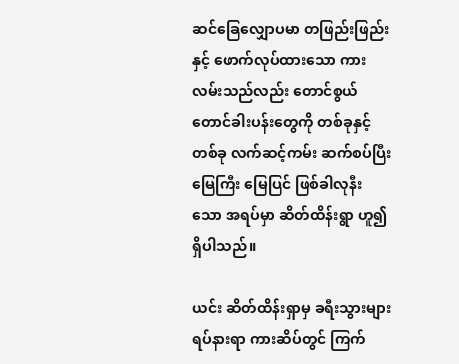ဆင်ခြေလျှောပမာ တဖြည်းဖြည်းနှင့် ဖောက်လုပ်ထားသော ကားလမ်းသည်လည်း တောင်စွယ် တောင်ခါးပန်းတွေကို တစ်ခုနှင့်တစ်ခု လက်ဆင့်ကမ်း ဆက်စပ်ပြီးမြေကြီး မြေပြင် ဖြစ်ခါလုနီးသော အရပ်မှာ ဆိတ်ထိန်းရွာ ဟူ၍ရှိပါသည်။

ယင်း ဆိတ်ထိန်းရှာမှ ခရီးသွားများ ရပ်နားရာ ကားဆိပ်တွင် ကြက်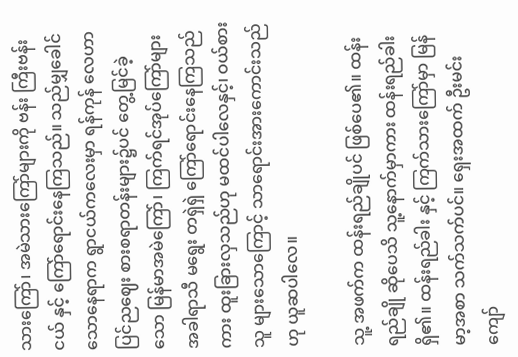သားကြော်၊ အမဲသားကြော်များကို ဗန်း ကြီးဗန်းငယ် နှင့် ကြော်ရောင်းနေကြသည်။ သည်မျှခေါင်သောနေရာက ရွာငယ်ကလေးမှာ ရန်ကုန် လေဟာ ပြင်ညဈေး စားစရာတန်းများ၌ပင် တွေ့မြင်ခဲ့သော မြန်မာအမဲကြော်၊ ကြက်ရင်အုပ်ကြော်များ အခါရာသီ မရွေး တရှဲရှဲ ကြော်ရောင်းနေကြသည်ကား ထူးခြားလှသည်ဟု မထင်ပါလေနှင့်၊ ဝယ်စားသူ များသောကြောင့် သာရောင်းအားကောင်းသည်ဟု ယူဆပါလေ။

သူ့ အဖက်က ထန်းရည်ချိုပင် ဖြစ်ပေ၏။ ထန်းရည်ချို ဆိုပေသိ သူ့နောက်မှာကား ထန်းရည်ခါးရှိ၏။ ထန်းရည်ခါး နှင့် ကြက်သားကြော်မှာ မြန်မာ့အစာ သက်သက်ပင်။ ရှေးအထက် ဦးမင်းကျော်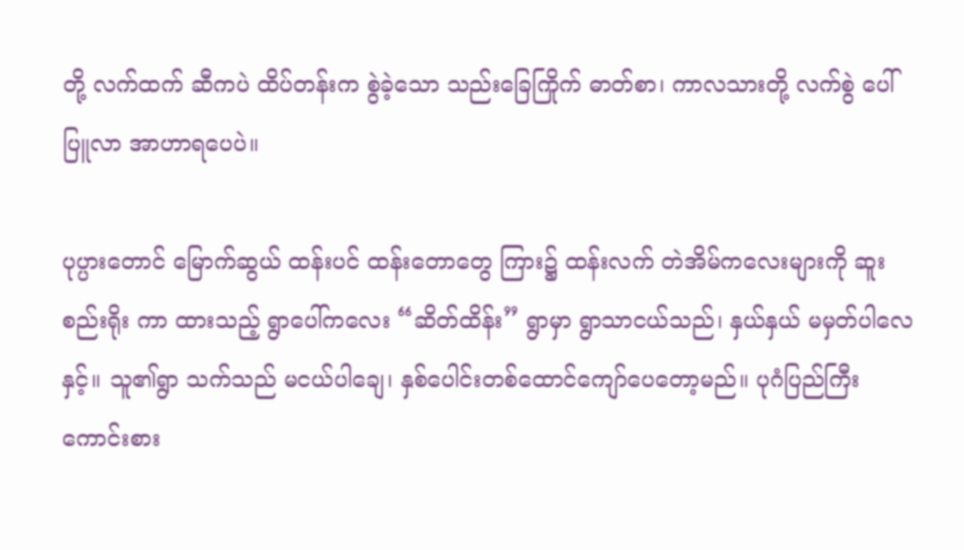တို့ လက်ထက် ဆီကပဲ ထိပ်တန်းက စွဲခဲ့သော သည်းခြေကြိုက် ဓာတ်စာ၊ ကာလသားတို့ လက်စွဲ ပေါ်ပြူလာ အာဟာရပေပဲ။

ပုပ္ပားတောင် မြောက်ဆွယ် ထန်းပင် ထန်းတောတွေ ကြား၌ ထန်းလက် တဲအိမ်ကလေးများကို ဆူးစည်းရိုး ကာ ထားသည့် ရွာပေါ်ကလေး “ဆိတ်ထိန်း” ရွာမှာ ရွာသာငယ်သည်၊ နှယ်နှယ် မမှတ်ပါလေနှင့်။ သူ၏ရွာ သက်သည် မငယ်ပါချေ၊ နှစ်ပေါင်းတစ်ထောင်ကျော်ပေတော့မည်။ ပုဂံပြည်ကြီး ကောင်းစား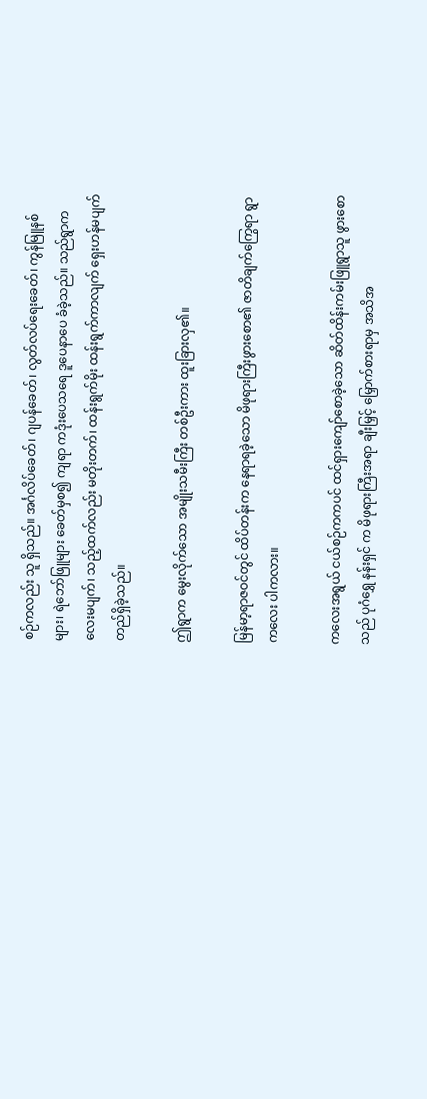စဉ်ကလည်း သူ ရှိသည်။ အင်္ဂလိပ်ခေတ်၊ ဂျပန်ခေတ်၊ လွတ်လပ်ရေးခေတ်၊ ကွန်မြူနစ်များ၊ ရဲဘော်ဖြူများ ခေတ်မှစ၍ ကျရာ ကဒုံးပေသရေ ဒူပေနာပေ ခံခဲ့သည်။ သည်ရွာကလေးမပျက်၊ သည့်ထက်လည်း မတိုးတက်၊ ထန်းရွက်မိုး ထန်းရွက်ကာလျက် ရှေးဟန်မပျက် တည်ရှိခဲ့သည်။

ဤရွာက မွေးလိုက်သော အမျိုးသမီးကြီး တစ်ဦးကား ထူးခြားလှ၏။

မြန်မာ့ရာဇဝင်တွင် ထိပ်တန်းက နေရာရခဲ့သော မိဖုရားကြီးဖွားစော၏ ဇာတိချက်ကြွေရာ ရွာကလေး ပါကလား။

ကလေးအရွယ် ငယ်စဉ်ကကပင် ထင်ရှားကျော်စောခဲ့သော ဆိတ်ထိန်းကမ်းဖြူရွာသူ ဖွားစောသည် ပုဂံရွှေ နန်းရှင် က မိဖုရားကြီးအရာ ချီးမြှင့် မြှောက်စားရာမှ အသိအ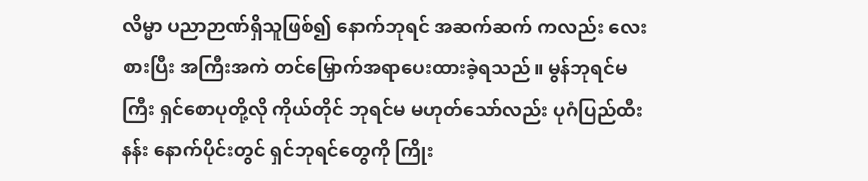လိမ္မာ ပညာဉာဏ်ရှိသူဖြစ်၍ နောက်ဘုရင် အဆက်ဆက် ကလည်း လေးစားပြီး အကြီးအကဲ တင်မြှောက်အရာပေးထားခဲ့ရသည်။ မွန်ဘုရင်မကြီး ရှင်စောပုတို့လို ကိုယ်တိုင် ဘုရင်မ မဟုတ်သော်လည်း ပုဂံပြည်ထီးနန်း နောက်ပိုင်းတွင် ရှင်ဘုရင်တွေကို ကြိုး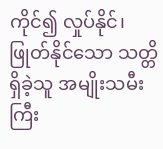ကိုင်၍ လှုပ်နိုင်၊ ဖြုတ်နိုင်သော သတ္တိရှိခဲ့သူ အမျိုးသမီးကြီး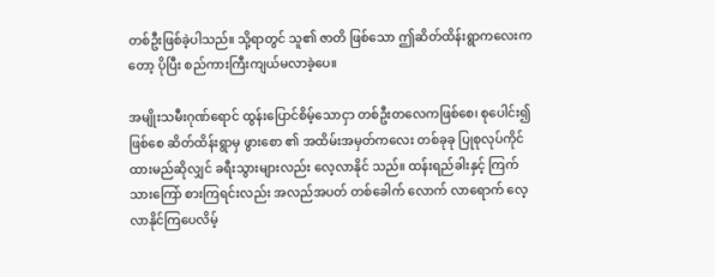တစ်ဦးဖြစ်ခဲ့ပါသည်။ သို့ရာတွင် သူ၏ ဇာတိ ဖြစ်သော ဤဆိတ်ထိန်းရွာကလေးကတော့ ပိုပြီး စည်ကားကြီးကျယ်မလာခဲ့ပေ။

အမျိုးသမီးဂုဏ်ရောင် ထွန်းပြောင်စိမ့်သောငှာ တစ်ဦးတလေကဖြစ်စေ၊ စုပေါင်း၍ဖြစ်စေ ဆိတ်ထိန်းရွာမှ ဖွားစော ၏ အထိမ်းအမှတ်ကလေး တစ်ခုခု ပြုစုလုပ်ကိုင်ထားမည်ဆိုလျှင် ခရီးသွားများလည်း လေ့လာနိုင် သည်။ ထန်းရည်ခါးနှင့် ကြက်သားကြော် စားကြရင်းလည်း အလည်အပတ် တစ်ခေါက် လောက် လာရောက် လေ့လာနိုင်ကြပေလိမ့်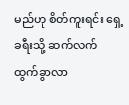မည်ဟု စိတ်ကူးရင်း ရှေ့ခရီးသို့ ဆက်လက် ထွက်ခွာလာ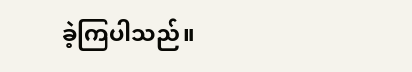ခဲ့ကြပါသည်။